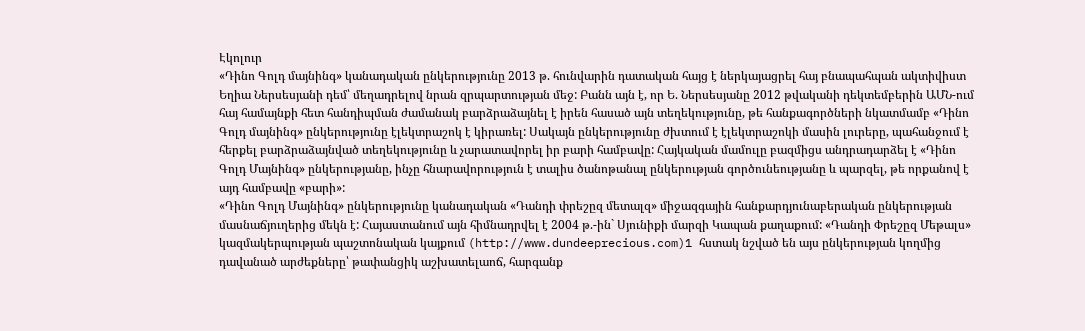Էկոլուր
«Դինո Գոլդ մայնինգ» կանադական ընկերությունը 2013 թ. հունվարին դատական հայց է ներկայացրել հայ բնապահպան ակտիվիստ Եղիա Ներսեսյանի դեմ՝ մեղադրելով նրան զրպարտության մեջ: Բանն այն է, որ Ե. Ներսեսյանը 2012 թվականի դեկտեմբերին ԱՄՆ-ում հայ համայնքի հետ հանդիպման ժամանակ բարձրաձայնել է իրեն հասած այն տեղեկությունը, թե հանքագործների նկատմամբ «Դինո Գոլդ մայնինգ» ընկերությունը էլեկտրաշոկ է կիրառել: Սակայն ընկերությունը ժխտում է էլեկտրաշոկի մասին լուրերը, պահանջում է հերքել բարձրաձայնված տեղեկությունը և չարատավորել իր բարի համբավը: Հայկական մամուլը բազմիցս անդրադարձել է «Դինո Գոլդ Մայնինգ» ընկերությանը, ինչը հնարավորություն է տալիս ծանոթանալ ընկերության գործունեությանը և պարզել, թե որքանով է այդ համբավը «բարի»:
«Դինո Գոլդ Մայնինգ» ընկերությունը կանադական «Դանդի փրեշըզ մետալզ» միջազգային հանքարդյունաբերական ընկերության մասնաճյուղերից մեկն է: Հայաստանում այն հիմնադրվել է 2004 թ.-ին` Սյունիքի մարզի Կապան քաղաքում: «Դանդի Փրեշըզ Մեթալս» կազմակերպության պաշտոնական կայքում (http://www.dundeeprecious.com)1 հստակ նշված են այս ընկերության կողմից դավանած արժեքները՝ թափանցիկ աշխատելաոճ, հարգանք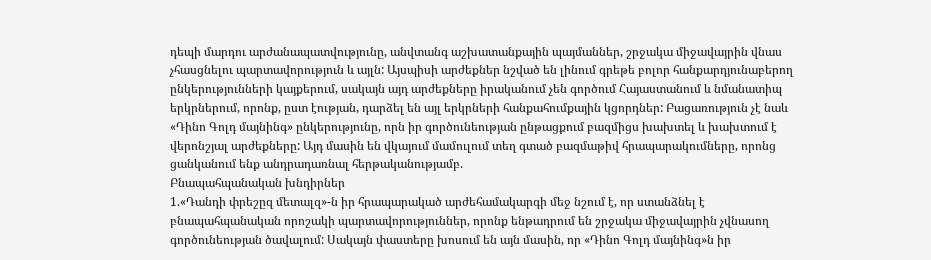դեպի մարդու արժանապատվությունը, անվտանգ աշխատանքային պայմաններ, շրջակա միջավայրին վնաս չհասցնելու պարտավորություն և այլն: Այսպիսի արժեքներ նշված են լինում գրեթե բոլոր հանքարդյունաբերող ընկերությունների կայքերում, սակայն այդ արժեքները իրականում չեն գործում Հայաստանում և նմանատիպ երկրներում, որոնք, ըստ էության, դարձել են այլ երկրների հանքահումքային կցորդներ: Բացառություն չէ նաև «Դինո Գոլդ մայնինգ» ընկերությունը, որն իր գործունեության ընթացքում բազմիցս խախտել և խախտում է վերոնշյալ արժեքները: Այդ մասին են վկայում մամուլում տեղ գտած բազմաթիվ հրապարակումները, որոնց ցանկանում ենք անդրադառնալ հերթականությամբ.
Բնապահպանական խնդիրներ
1.«Դանդի փրեշըզ մետալզ»-ն իր հրապարակած արժեհամակարգի մեջ նշում է, որ ստանձնել է բնապահպանական որոշակի պարտավորություններ, որոնք ենթադրում են շրջակա միջավայրին չվնասող գործունեության ծավալում: Սակայն փաստերը խոսում են այն մասին, որ «Դինո Գոլդ մայնինգ»ն իր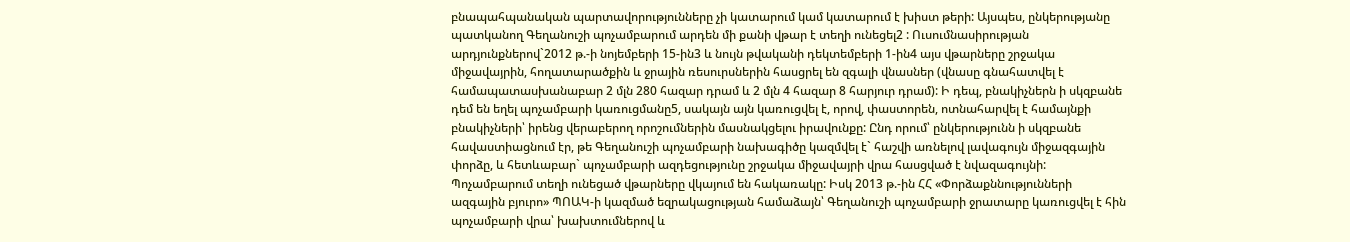բնապահպանական պարտավորությունները չի կատարում կամ կատարում է խիստ թերի: Այսպես, ընկերությանը պատկանող Գեղանուշի պոչամբարում արդեն մի քանի վթար է տեղի ունեցել2 : Ուսումնասիրության արդյունքներով`2012 թ.-ի նոյեմբերի 15-ին3 և նույն թվականի դեկտեմբերի 1-ին4 այս վթարները շրջակա միջավայրին, հողատարածքին և ջրային ռեսուրսներին հասցրել են զգալի վնասներ (վնասը գնահատվել է համապատասխանաբար 2 մլն 280 հազար դրամ և 2 մլն 4 հազար 8 հարյուր դրամ): Ի դեպ, բնակիչներն ի սկզբանե դեմ են եղել պոչամբարի կառուցմանը5, սակայն այն կառուցվել է, որով, փաստորեն, ոտնահարվել է համայնքի բնակիչների՝ իրենց վերաբերող որոշումներին մասնակցելու իրավունքը: Ընդ որում՝ ընկերությունն ի սկզբանե հավաստիացնում էր, թե Գեղանուշի պոչամբարի նախագիծը կազմվել է` հաշվի առնելով լավագույն միջազգային փորձը, և հետևաբար` պոչամբարի ազդեցությունը շրջակա միջավայրի վրա հասցված է նվազագույնի: Պոչամբարում տեղի ունեցած վթարները վկայում են հակառակը: Իսկ 2013 թ.-ին ՀՀ «Փորձաքննությունների ազգային բյուրո» ՊՈԱԿ-ի կազմած եզրակացության համաձայն՝ Գեղանուշի պոչամբարի ջրատարը կառուցվել է հին պոչամբարի վրա՝ խախտումներով և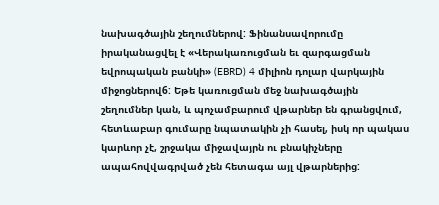նախագծային շեղումներով: Ֆինանսավորումը իրականացվել է «Վերակառուցման եւ զարգացման եվրոպական բանկի» (EBRD) 4 միլիոն դոլար վարկային միջոցներով6: Եթե կառուցման մեջ նախագծային շեղումներ կան, և պոչամբարում վթարներ են գրանցվում, հետևաբար գումարը նպատակին չի հասել, իսկ որ պակաս կարևոր չէ, շրջակա միջավայրն ու բնակիչները ապահովվագրված չեն հետագա այլ վթարներից: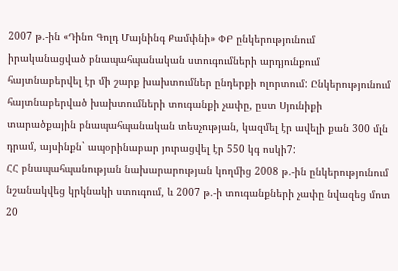2007 թ.-ին «Դինո Գոլդ Մայնինգ Քամփնի» ՓԲ ընկերությունում իրականացված բնապահպանական ստուգումների արդյունքում հայտնաբերվել էր մի շարք խախտումներ ընդերքի ոլորտում: Ընկերությունում հայտնաբերված խախտումների տուգանքի չափը, ըստ Սյունիքի տարածքային բնապահպանական տեսչության, կազմել էր ավելի քան 300 մլն դրամ, այսինքն` ապօրինաբար յուրացվել էր 550 կգ ոսկի7:
ՀՀ բնապահպանության նախարարության կողմից 2008 թ.-ին ընկերությունում նշանակվեց կրկնակի ստուգում, և 2007 թ.-ի տուգանքների չափը նվազեց մոտ 20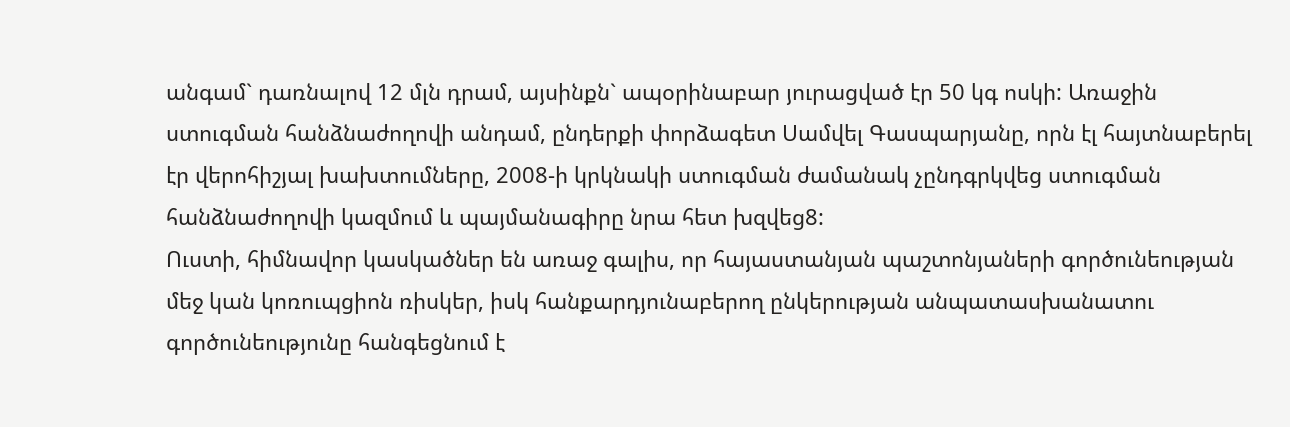անգամ` դառնալով 12 մլն դրամ, այսինքն` ապօրինաբար յուրացված էր 50 կգ ոսկի: Առաջին ստուգման հանձնաժողովի անդամ, ընդերքի փորձագետ Սամվել Գասպարյանը, որն էլ հայտնաբերել էր վերոհիշյալ խախտումները, 2008-ի կրկնակի ստուգման ժամանակ չընդգրկվեց ստուգման հանձնաժողովի կազմում և պայմանագիրը նրա հետ խզվեց8:
Ուստի, հիմնավոր կասկածներ են առաջ գալիս, որ հայաստանյան պաշտոնյաների գործունեության մեջ կան կոռուպցիոն ռիսկեր, իսկ հանքարդյունաբերող ընկերության անպատասխանատու գործունեությունը հանգեցնում է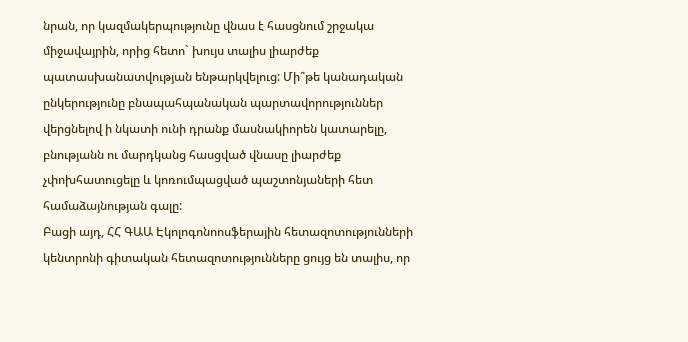նրան, որ կազմակերպությունը վնաս է հասցնում շրջակա միջավայրին, որից հետո` խույս տալիս լիարժեք պատասխանատվության ենթարկվելուց: Մի՞թե կանադական ընկերությունը բնապահպանական պարտավորություններ վերցնելով ի նկատի ունի դրանք մասնակիորեն կատարելը, բնությանն ու մարդկանց հասցված վնասը լիարժեք չփոխհատուցելը և կոռումպացված պաշտոնյաների հետ համաձայնության գալը:
Բացի այդ, ՀՀ ԳԱԱ Էկոլոգոնոոսֆերային հետազոտությունների կենտրոնի գիտական հետազոտությունները ցույց են տալիս, որ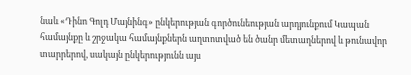նաև «Դինո Գոլդ Մայնինգ» ընկերության գործունեության արդյունքում Կապան համայնքը և շրջակա համայնքներն աղտոտված են ծանր մետաղներով և թունավոր տարրերով, սակայն ընկերությունն այս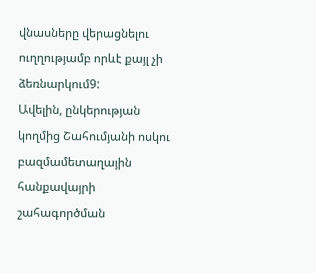վնասները վերացնելու ուղղությամբ որևէ քայլ չի ձեռնարկում9:
Ավելին, ընկերության կողմից Շահումյանի ոսկու բազմամետաղային հանքավայրի շահագործման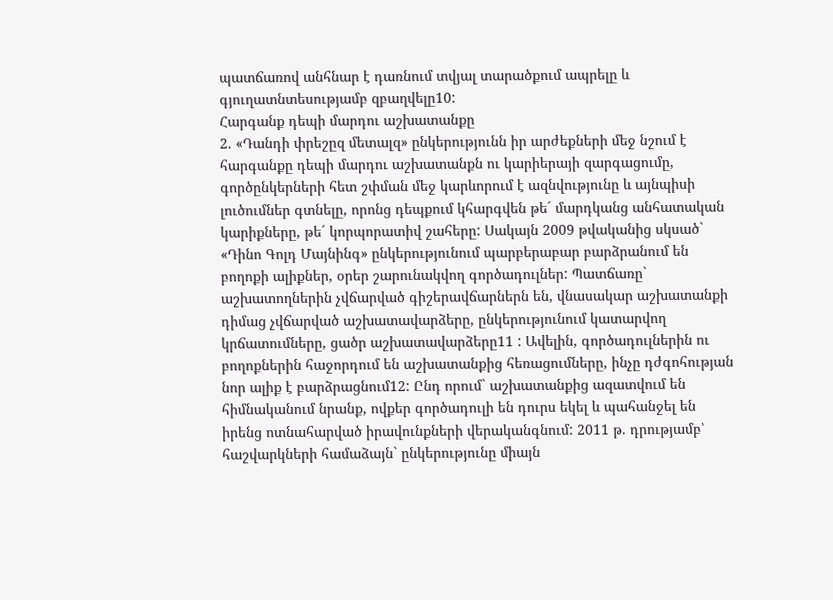պատճառով անհնար է դառնում տվյալ տարածքում ապրելը և գյուղատնտեսությամբ զբաղվելը10:
Հարգանք դեպի մարդու աշխատանքը
2. «Դանդի փրեշըզ մետալզ» ընկերությունն իր արժեքների մեջ նշում է հարգանքը դեպի մարդու աշխատանքն ու կարիերայի զարգացումը, գործընկերների հետ շփման մեջ կարևորում է ազնվությունը և այնպիսի լուծումներ գտնելը, որոնց դեպքում կհարգվեն թե´ մարդկանց անհատական կարիքները, թե´ կորպորատիվ շահերը: Սակայն 2009 թվականից սկսած` «Դինո Գոլդ Մայնինգ» ընկերությունում պարբերաբար բարձրանում են բողոքի ալիքներ, օրեր շարունակվող գործադուլներ: Պատճառը` աշխատողներին չվճարված գիշերավճարներն են, վնասակար աշխատանքի դիմաց չվճարված աշխատավարձերը, ընկերությունում կատարվող կրճատումները, ցածր աշխատավարձերը11 : Ավելին, գործադուլներին ու բողոքներին հաջորդում են աշխատանքից հեռացումները, ինչը դժգոհության նոր ալիք է բարձրացնում12: Ընդ որում` աշխատանքից ազատվում են հիմնականում նրանք, ովքեր գործադուլի են դուրս եկել և պահանջել են իրենց ոտնահարված իրավունքների վերականգնում: 2011 թ. դրությամբ՝ հաշվարկների համաձայն` ընկերությունը միայն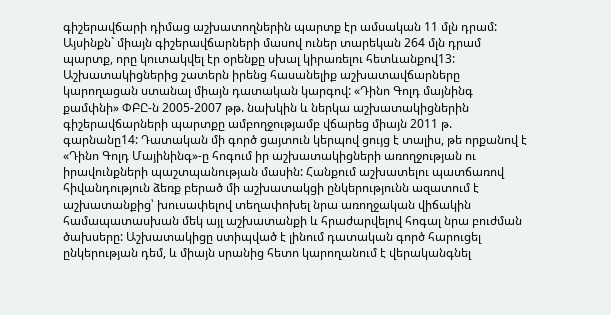գիշերավճարի դիմաց աշխատողներին պարտք էր ամսական 11 մլն դրամ: Այսինքն` միայն գիշերավճարների մասով ուներ տարեկան 264 մլն դրամ պարտք, որը կուտակվել էր օրենքը սխալ կիրառելու հետևանքով13: Աշխատակիցներից շատերն իրենց հասանելիք աշխատավճարները կարողացան ստանալ միայն դատական կարգով: «Դինո Գոլդ մայնինգ քամփնի» ՓԲԸ-ն 2005-2007 թթ. նախկին և ներկա աշխատակիցներին գիշերավճարների պարտքը ամբողջությամբ վճարեց միայն 2011 թ. գարնանը14: Դատական մի գործ ցայտուն կերպով ցույց է տալիս, թե որքանով է «Դինո Գոլդ Մայինինգ»-ը հոգում իր աշխատակիցների առողջության ու իրավունքների պաշտպանության մասին: Հանքում աշխատելու պատճառով հիվանդություն ձեռք բերած մի աշխատակցի ընկերությունն ազատում է աշխատանքից՝ խուսափելով տեղափոխել նրա առողջական վիճակին համապատասխան մեկ այլ աշխատանքի և հրաժարվելով հոգալ նրա բուժման ծախսերը: Աշխատակիցը ստիպված է լինում դատական գործ հարուցել ընկերության դեմ, և միայն սրանից հետո կարողանում է վերականգնել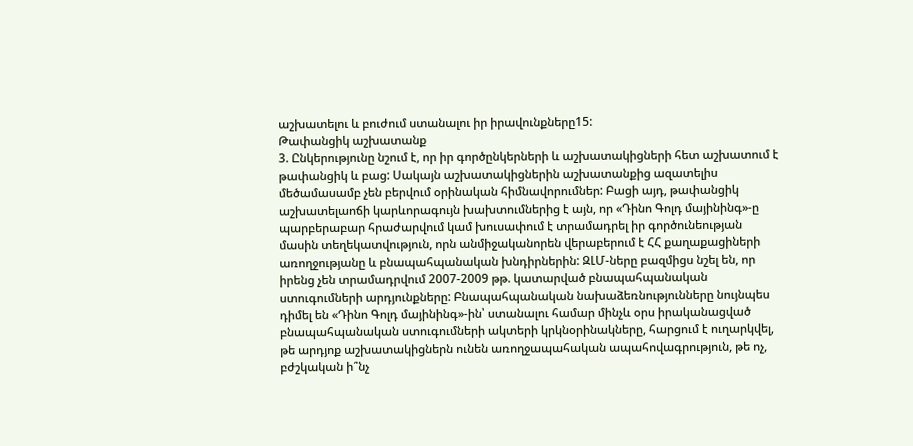աշխատելու և բուժում ստանալու իր իրավունքները15:
Թափանցիկ աշխատանք
3. Ընկերությունը նշում է, որ իր գործընկերների և աշխատակիցների հետ աշխատում է թափանցիկ և բաց: Սակայն աշխատակիցներին աշխատանքից ազատելիս մեծամասամբ չեն բերվում օրինական հիմնավորումներ: Բացի այդ, թափանցիկ աշխատելաոճի կարևորագույն խախտումներից է այն, որ «Դինո Գոլդ մայինինգ»-ը պարբերաբար հրաժարվում կամ խուսափում է տրամադրել իր գործունեության մասին տեղեկատվություն, որն անմիջականորեն վերաբերում է ՀՀ քաղաքացիների առողջությանը և բնապահպանական խնդիրներին: ԶԼՄ-ները բազմիցս նշել են, որ իրենց չեն տրամադրվում 2007-2009 թթ. կատարված բնապահպանական ստուգումների արդյունքները: Բնապահպանական նախաձեռնությունները նույնպես դիմել են «Դինո Գոլդ մայինինգ»-ին՝ ստանալու համար մինչև օրս իրականացված բնապահպանական ստուգումների ակտերի կրկնօրինակները, հարցում է ուղարկվել, թե արդյոք աշխատակիցներն ունեն առողջապահական ապահովագրություն, թե ոչ, բժշկական ի՞նչ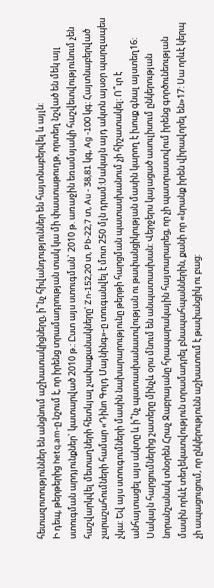հետազոտություններ են անցնում աշխատակիցները, ի՞նչ հիվանդություններ են հայտնաբերվել և այլն:
Ի դեպ, թերթերից hetq.am-ը նշում է, որ իրենց տրամադրության տակ կա մի փաստաթուղթ, որտեղ նշված են մեկ այլ ստուգման արդյունքներ` կատարված 2010 թ.: Ըստ այս ստուգման` 2010 թ. առաջին եռամսյակի հաշվետվությունում չեն հաշվարկվել մետաղների հետևյալ չափաքանակները' Zn-152,20 տ, Pb-22,7 տ, Au - 38,81 կգ, Ag -100 կգ: Հայտնաբերված չարաշահումների համար «Դինո Գոլդ Մայնինգ»-ը տուգանվել է մոտ 250 մլն դրամ:Սակայն այդ ակտն այսօր պարզապես չկա: Եվ այս ստուգումների մասին նախարարությունը թերթի հարցման պատասխանում չի հիշատակել: Ո՞ւր է անհայտացել այս ակտը և ի՞նչ պատասխանատվության ու թափանցիկության մասին կարող է խոսք գնալ այստեղ16:
Սակայն հարցումներից շատերը մինչև օրս մնում են անպատասխան: Վերջերս կայացած ասուլիսում ընկերության նորանշանակ տնօրեն Հրաչ Ջաբրայանը հրապարակային հայտարարեց, որ չի պատրաստվում իրենց գործունեության մասին որևէ տեղեկատվություն տրամադրել բնապահպաններին, քանի որ «նրանք իրեն վիրավորել են»17: Սա որևէ կերպ չի ապացուցում, որ ընկերությունն աշխատում է թափանցիկ ու բաց: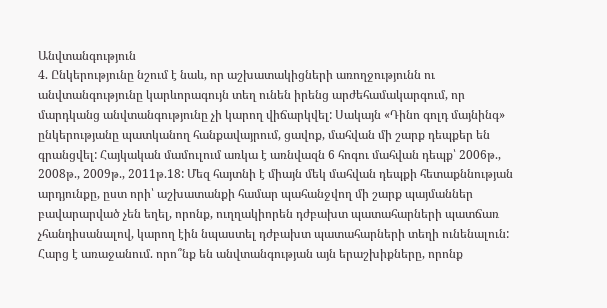Անվտանգություն
4. Ընկերությունը նշում է նաև, որ աշխատակիցների առողջությունն ու անվտանգությունը կարևորագույն տեղ ունեն իրենց արժեհամակարգում, որ մարդկանց անվտանգությունը չի կարող վիճարկվել: Սակայն «Դինո գոլդ մայնինգ» ընկերությանը պատկանող հանքավայրում, ցավոք, մահվան մի շարք դեպքեր են գրանցվել: Հայկական մամուլում առկա է առնվազն 6 հոգու մահվան դեպք՝ 2006թ., 2008թ., 2009թ., 2011թ.18: Մեզ հայտնի է միայն մեկ մահվան դեպքի հետաքննության արդյունքը, ըստ որի՝ աշխատանքի համար պահանջվող մի շարք պայմաններ բավարարված չեն եղել, որոնք, ուղղակիորեն դժբախտ պատահարների պատճառ չհանդիսանալով, կարող էին նպաստել դժբախտ պատահարների տեղի ունենալուն: Հարց է առաջանում. որո՞նք են անվտանգության այն երաշխիքները, որոնք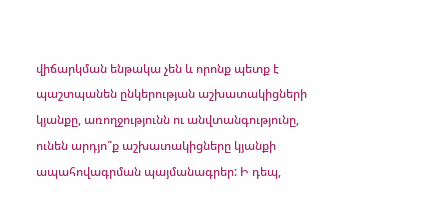վիճարկման ենթակա չեն և որոնք պետք է պաշտպանեն ընկերության աշխատակիցների կյանքը, առողջությունն ու անվտանգությունը, ունեն արդյո՞ք աշխատակիցները կյանքի ապահովագրման պայմանագրեր: Ի դեպ,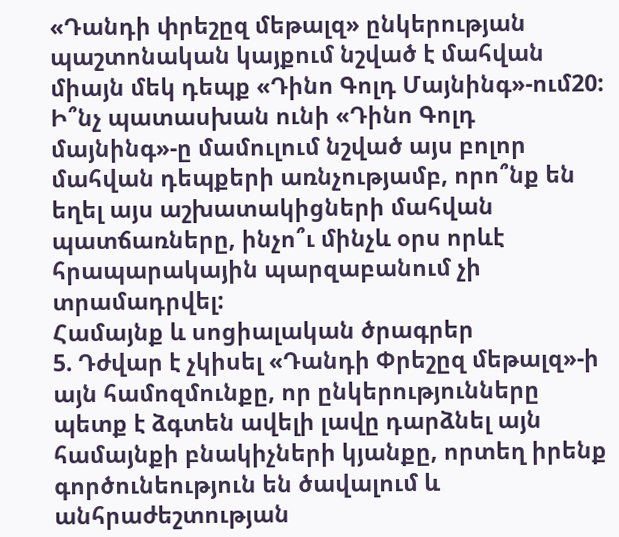«Դանդի փրեշըզ մեթալզ» ընկերության պաշտոնական կայքում նշված է մահվան միայն մեկ դեպք «Դինո Գոլդ Մայնինգ»-ում20: Ի՞նչ պատասխան ունի «Դինո Գոլդ մայնինգ»-ը մամուլում նշված այս բոլոր մահվան դեպքերի առնչությամբ, որո՞նք են եղել այս աշխատակիցների մահվան պատճառները, ինչո՞ւ մինչև օրս որևէ հրապարակային պարզաբանում չի տրամադրվել:
Համայնք և սոցիալական ծրագրեր
5. Դժվար է չկիսել «Դանդի Փրեշըզ մեթալզ»-ի այն համոզմունքը, որ ընկերությունները պետք է ձգտեն ավելի լավը դարձնել այն համայնքի բնակիչների կյանքը, որտեղ իրենք գործունեություն են ծավալում և անհրաժեշտության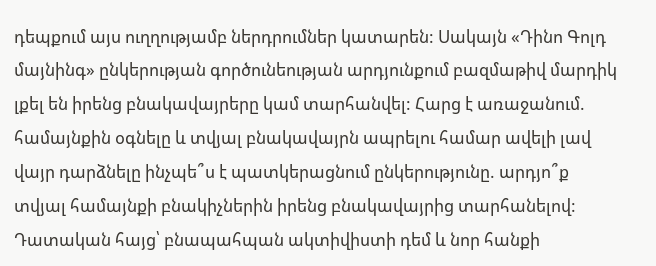դեպքում այս ուղղությամբ ներդրումներ կատարեն: Սակայն «Դինո Գոլդ մայնինգ» ընկերության գործունեության արդյունքում բազմաթիվ մարդիկ լքել են իրենց բնակավայրերը կամ տարհանվել: Հարց է առաջանում. համայնքին օգնելը և տվյալ բնակավայրն ապրելու համար ավելի լավ վայր դարձնելը ինչպե՞ս է պատկերացնում ընկերությունը. արդյո՞ք տվյալ համայնքի բնակիչներին իրենց բնակավայրից տարհանելով:
Դատական հայց՝ բնապահպան ակտիվիստի դեմ և նոր հանքի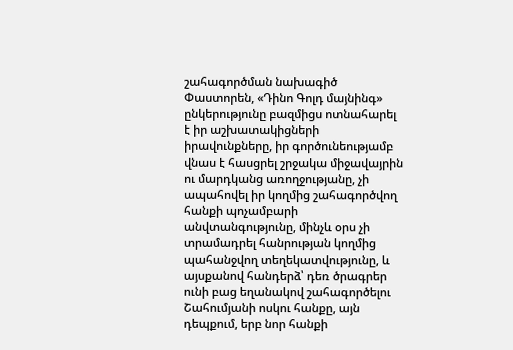շահագործման նախագիծ
Փաստորեն, «Դինո Գոլդ մայնինգ» ընկերությունը բազմիցս ոտնահարել է իր աշխատակիցների իրավունքները, իր գործունեությամբ վնաս է հասցրել շրջակա միջավայրին ու մարդկանց առողջությանը, չի ապահովել իր կողմից շահագործվող հանքի պոչամբարի անվտանգությունը, մինչև օրս չի տրամադրել հանրության կողմից պահանջվող տեղեկատվությունը, և այսքանով հանդերձ՝ դեռ ծրագրեր ունի բաց եղանակով շահագործելու Շահումյանի ոսկու հանքը, այն դեպքում, երբ նոր հանքի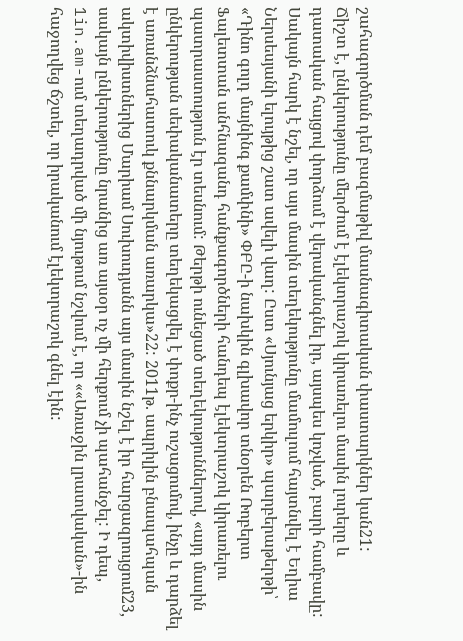շահագործման դեմ բազմաթիվ մասնագիտական փաստարկներ կան21:
Ճիշտ է, ընկերությունը մերժում է էլեկտրաշոկ կիրառելու մասին լուրերը և դատական հայցով փորձում է վերականգնել իր, այսպես կոչված, բարի համբավը: Սակայն հարկ է նշել, որ այս մասին տեղեկությունը մամուլում հայտնվել է Եղիա Ներսեսյանի ելույթից շատ ավելի վաղ: Ըստ «Սյունյաց երկիր» պարբերաթերթի՝ «Դինո գոլդ մայնինգ քամփնի» ՓԲԸ-ի նախկին գլխավոր տնօրեն Ռոբերտ Ֆալետտան անհնազանդ հանքագործների հանդեպ էլեկտրաշոկ կիրառելու պատրաստություն էր տեսնում: Թերթի ունեցած տեղեկություններով, «այդ մասին ընկերության սեփականատերը տեղեկացվել է փոքր-ինչ ուշացումով, ինչը և դարձել է առանձնահատուկ քննարկման առարկա»22: 2011թ. ապրիլին բնապահպան ակտիվիստներից Մարիամ Սուխուդյանն այս մասին նշել է իր հարցազրույցում23, սակայն ընկերությունը նրանից առ այսօր ոչ մի հերքում չի պահանջել: Ի դեպ, 1in.am-ում տեղադրված մի նյութում նշվում է, որ ««Առաջին լրատվական»-ին հաջողվեց ճշտել, որ իրականում էլեկտրաշոկ գնել էին: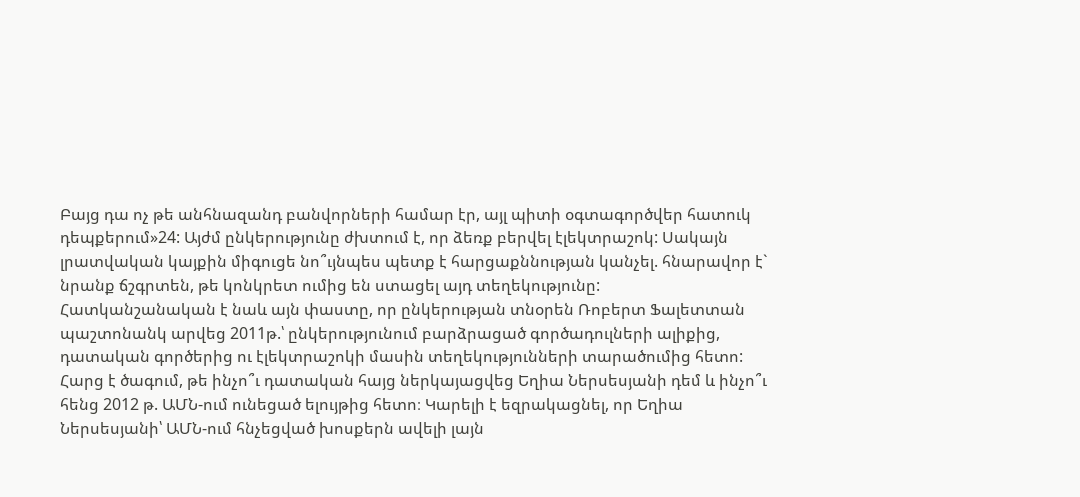Բայց դա ոչ թե անհնազանդ բանվորների համար էր, այլ պիտի օգտագործվեր հատուկ դեպքերում»24: Այժմ ընկերությունը ժխտում է, որ ձեռք բերվել էլեկտրաշոկ: Սակայն լրատվական կայքին միգուցե նո՞ւյնպես պետք է հարցաքննության կանչել. հնարավոր է` նրանք ճշգրտեն, թե կոնկրետ ումից են ստացել այդ տեղեկությունը:
Հատկանշանական է նաև այն փաստը, որ ընկերության տնօրեն Ռոբերտ Ֆալետտան պաշտոնանկ արվեց 2011թ.՝ ընկերությունում բարձրացած գործադուլների ալիքից, դատական գործերից ու էլեկտրաշոկի մասին տեղեկությունների տարածումից հետո: Հարց է ծագում, թե ինչո՞ւ դատական հայց ներկայացվեց Եղիա Ներսեսյանի դեմ և ինչո՞ւ հենց 2012 թ. ԱՄՆ-ում ունեցած ելույթից հետո։ Կարելի է եզրակացնել, որ Եղիա Ներսեսյանի՝ ԱՄՆ-ում հնչեցված խոսքերն ավելի լայն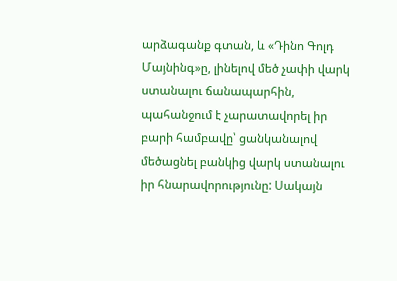արձագանք գտան, և «Դինո Գոլդ Մայնինգ»ը, լինելով մեծ չափի վարկ ստանալու ճանապարհին, պահանջում է չարատավորել իր բարի համբավը՝ ցանկանալով մեծացնել բանկից վարկ ստանալու իր հնարավորությունը: Սակայն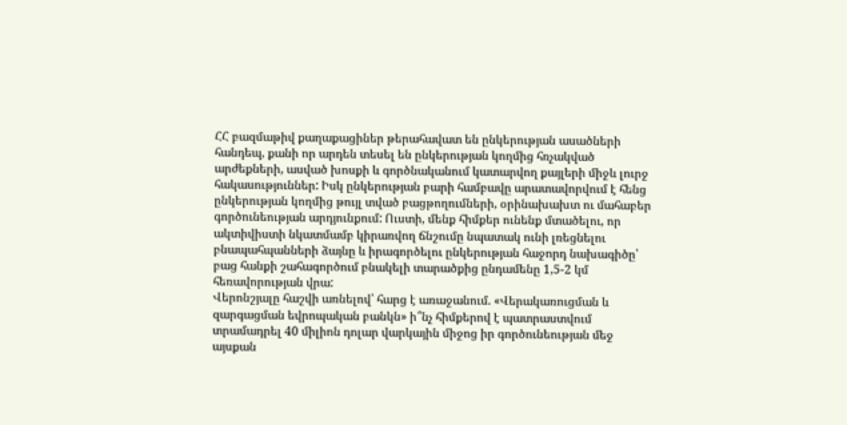ՀՀ բազմաթիվ քաղաքացիներ թերահավատ են ընկերության ասածների հանդեպ, քանի որ արդեն տեսել են ընկերության կողմից հռչակված արժեքների, ասված խոսքի և գործնականում կատարվող քայլերի միջև լուրջ հակասություններ: Իսկ ընկերության բարի համբավը արատավորվում է հենց ընկերության կողմից թույլ տված բացթողումների, օրինախախտ ու մահաբեր գործունեության արդյունքում: Ուստի, մենք հիմքեր ունենք մտածելու, որ ակտիվիստի նկատմամբ կիրառվող ճնշումը նպատակ ունի լռեցնելու բնապահպանների ձայնը և իրագործելու ընկերության հաջորդ նախագիծը՝ բաց հանքի շահագործում բնակելի տարածքից ընդամենը 1,5-2 կմ հեռավորության վրա:
Վերոնշյալը հաշվի առնելով՝ հարց է առաջանում. «Վերակառուցման և զարգացման եվրոպական բանկն» ի՞նչ հիմքերով է պատրաստվում տրամադրել 40 միլիոն դոլար վարկային միջոց իր գործունեության մեջ այսքան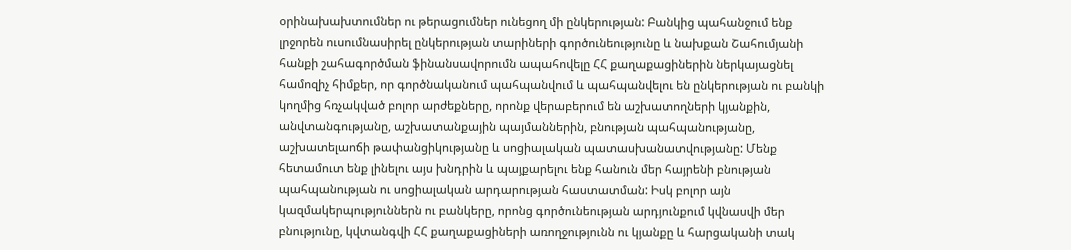օրինախախտումներ ու թերացումներ ունեցող մի ընկերության: Բանկից պահանջում ենք լրջորեն ուսումնասիրել ընկերության տարիների գործունեությունը և նախքան Շահումյանի հանքի շահագործման ֆինանսավորումն ապահովելը ՀՀ քաղաքացիներին ներկայացնել համոզիչ հիմքեր, որ գործնականում պահպանվում և պահպանվելու են ընկերության ու բանկի կողմից հռչակված բոլոր արժեքները, որոնք վերաբերում են աշխատողների կյանքին, անվտանգությանը, աշխատանքային պայմաններին, բնության պահպանությանը, աշխատելաոճի թափանցիկությանը և սոցիալական պատասխանատվությանը: Մենք հետամուտ ենք լինելու այս խնդրին և պայքարելու ենք հանուն մեր հայրենի բնության պահպանության ու սոցիալական արդարության հաստատման: Իսկ բոլոր այն կազմակերպություններն ու բանկերը, որոնց գործունեության արդյունքում կվնասվի մեր բնությունը, կվտանգվի ՀՀ քաղաքացիների առողջությունն ու կյանքը և հարցականի տակ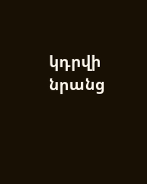կդրվի նրանց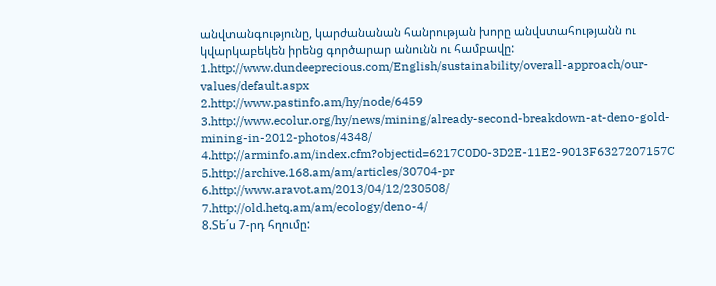անվտանգությունը, կարժանանան հանրության խորը անվստահությանն ու կվարկաբեկեն իրենց գործարար անունն ու համբավը:
1.http://www.dundeeprecious.com/English/sustainability/overall-approach/our-values/default.aspx
2.http://www.pastinfo.am/hy/node/6459
3.http://www.ecolur.org/hy/news/mining/already-second-breakdown-at-deno-gold-mining-in-2012-photos/4348/
4.http://arminfo.am/index.cfm?objectid=6217C0D0-3D2E-11E2-9013F6327207157C
5.http://archive.168.am/am/articles/30704-pr
6.http://www.aravot.am/2013/04/12/230508/
7.http://old.hetq.am/am/ecology/deno-4/
8.Տե´ս 7-րդ հղումը: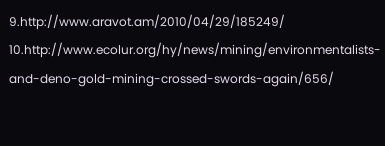9.http://www.aravot.am/2010/04/29/185249/
10.http://www.ecolur.org/hy/news/mining/environmentalists-and-deno-gold-mining-crossed-swords-again/656/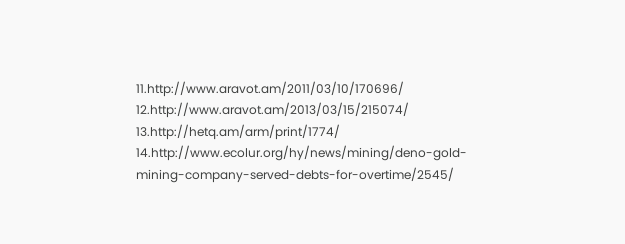11.http://www.aravot.am/2011/03/10/170696/
12.http://www.aravot.am/2013/03/15/215074/
13.http://hetq.am/arm/print/1774/
14.http://www.ecolur.org/hy/news/mining/deno-gold-mining-company-served-debts-for-overtime/2545/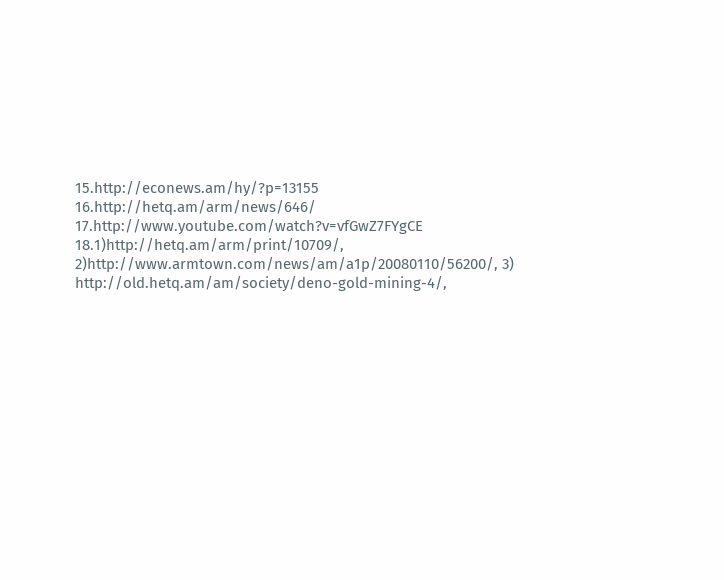15.http://econews.am/hy/?p=13155
16.http://hetq.am/arm/news/646/
17.http://www.youtube.com/watch?v=vfGwZ7FYgCE
18.1)http://hetq.am/arm/print/10709/, 2)http://www.armtown.com/news/am/a1p/20080110/56200/, 3) http://old.hetq.am/am/society/deno-gold-mining-4/,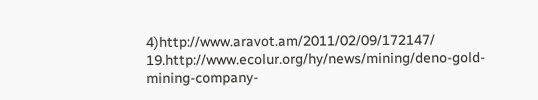4)http://www.aravot.am/2011/02/09/172147/
19.http://www.ecolur.org/hy/news/mining/deno-gold-mining-company-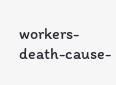workers-death-cause-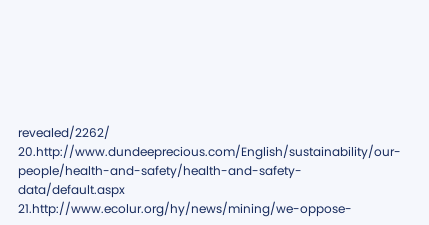revealed/2262/
20.http://www.dundeeprecious.com/English/sustainability/our-people/health-and-safety/health-and-safety-data/default.aspx
21.http://www.ecolur.org/hy/news/mining/we-oppose-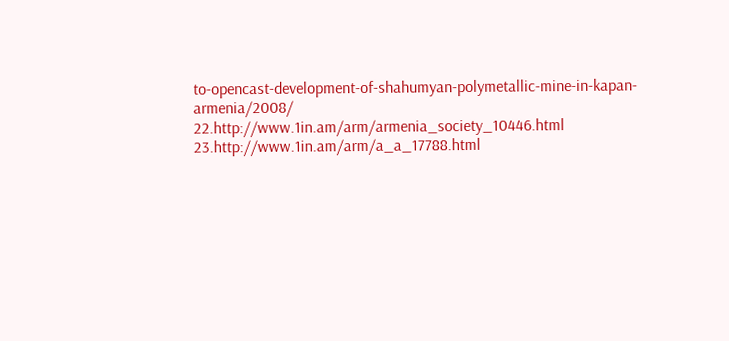to-opencast-development-of-shahumyan-polymetallic-mine-in-kapan-armenia/2008/
22.http://www.1in.am/arm/armenia_society_10446.html
23.http://www.1in.am/arm/a_a_17788.html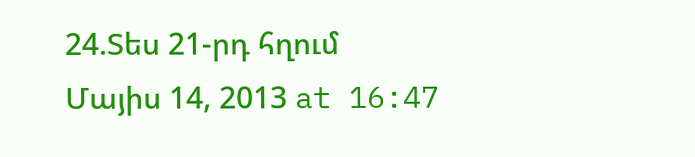24.Տես 21-րդ հղում
Մայիս 14, 2013 at 16:47